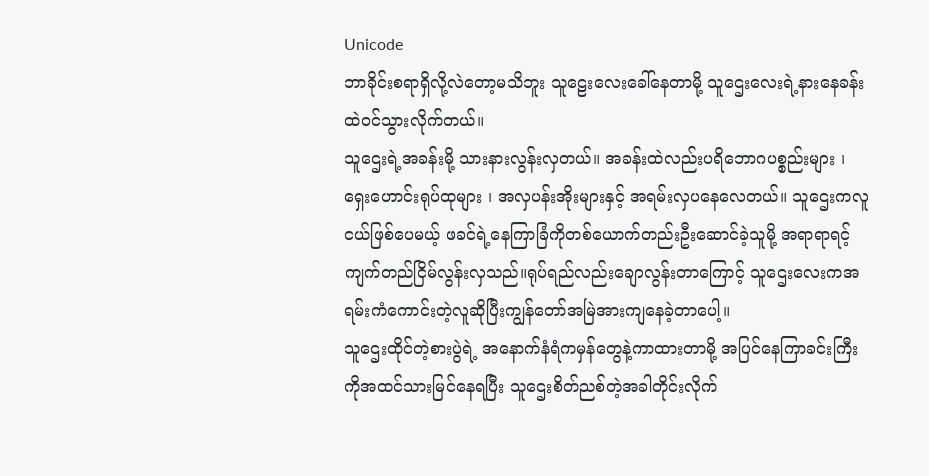Unicode
ဘာခိုင်းစရာရှိလို့လဲတော့မသိဘူး သူဠေးလေးခေါ်နေတာမို့ သူဌေးလေးရဲ့နားနေခန်းထဲဝင်သွားလိုက်တယ်။
သူဌေးရဲ့အခန်းမို့ သားနားလွန်းလှတယ်။ အခန်းထဲလည်းပရိဘောဂပစ္စည်းများ ၊ ရှေးဟောင်းရုပ်ထုများ ၊ အလှပန်းအိုးများနှင့် အရမ်းလှပနေလေတယ်။ သူဌေးကလူငယ်ဖြစ်ပေမယ့် ဖခင်ရဲ့နေကြာခြံကိုတစ်ယောက်တည်းဦးဆောင်ခဲ့သူမို့ အရာရာရင့်ကျက်တည်ငြိမ်လွန်းလှသည်။ရုပ်ရည်လည်းချောလွန်းတာကြောင့် သူဌေးလေးကအရမ်းကံကောင်းတဲ့လူဆိုပြီးကျွန်တော်အမြဲအားကျနေခဲ့တာပေါ့။
သူဌေးထိုင်တဲ့စားပွဲရဲ့ အနောက်နံရံကမှန်တွေနဲ့ကာထားတာမို့ အပြင်နေကြာခင်းကြီးကိုအထင်သားမြင်နေရပြီး သူဌေးစိတ်ညစ်တဲ့အခါတိုင်းလိုက်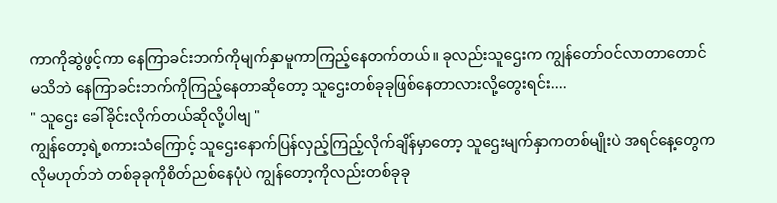ကာကိုဆွဲဖွင့်ကာ နေကြာခင်းဘက်ကိုမျက်နှာမူကာကြည့်နေတက်တယ်။ ခုလည်းသူဌေးက ကျွန်တော်ဝင်လာတာတောင်မသိဘဲ နေကြာခင်းဘက်ကိုကြည့်နေတာဆိုတော့ သူဌေးတစ်ခုခုဖြစ်နေတာလားလို့တွေးရင်း....
" သူဌေး ခေါ်ခိုင်းလိုက်တယ်ဆိုလို့ပါဗျ "
ကျွန်တော့ရဲ့စကားသံကြောင့် သူဌေးနောက်ပြန်လှည့်ကြည့်လိုက်ချိန်မှာတော့ သူဌေးမျက်နှာကတစ်မျိုးပဲ အရင်နေ့တွေကလိုမဟုတ်ဘဲ တစ်ခုခုကိုစိတ်ညစ်နေပုံပဲ ကျွန်တော့ကိုလည်းတစ်ခုခု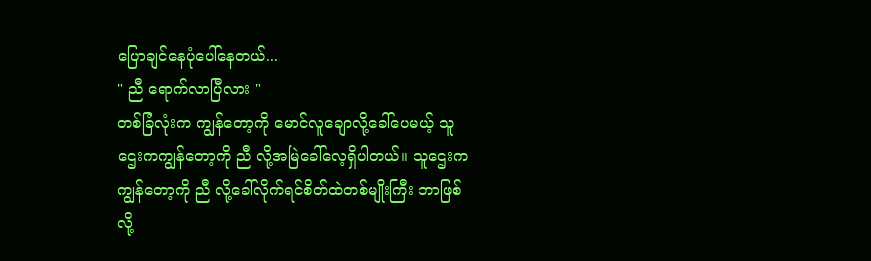ပြောချင်နေပုံပေါ်နေတယ်...
" ညီ ရောက်လာပြီလား "
တစ်ခြံလုံးက ကျွန်တော့ကို မောင်လူချောလို့ခေါ်ပေမယ့် သူဌေးကကျွန်တော့ကို ညီ လို့အမြဲခေါ်လေ့ရှိပါတယ်။ သူဌေးကကျွန်တော့ကို ညီ လို့ခေါ်လိုက်ရင်စိတ်ထဲတစ်မျိုးကြီး ဘာဖြစ်လို့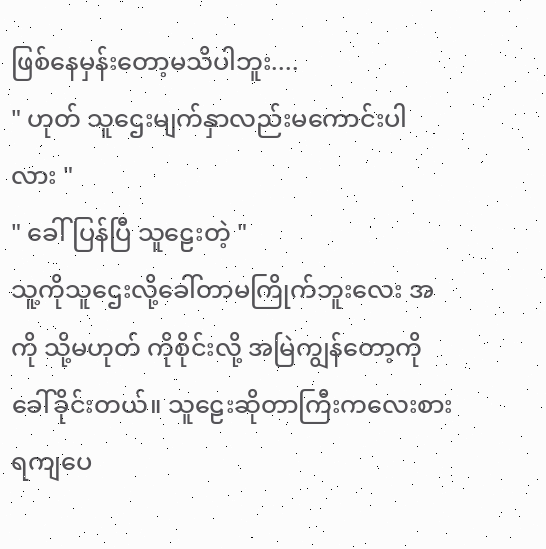ဖြစ်နေမှန်းတော့မသိပါဘူး....
" ဟုတ် သူဌေးမျက်နှာလည်းမကောင်းပါလား "
" ခေါ်ပြန်ပြီ သူဠေးတဲ့ "
သူ့ကိုသူဌေးလို့ခေါ်တာမကြိုက်ဘူးလေး အကို သို့မဟုတ် ကိုစိုင်းလို့ အမြဲကျွန်တော့ကိုခေါ်ခိုင်းတယ်။ သူဠေးဆိုတာကြီးကလေးစားရကျပေ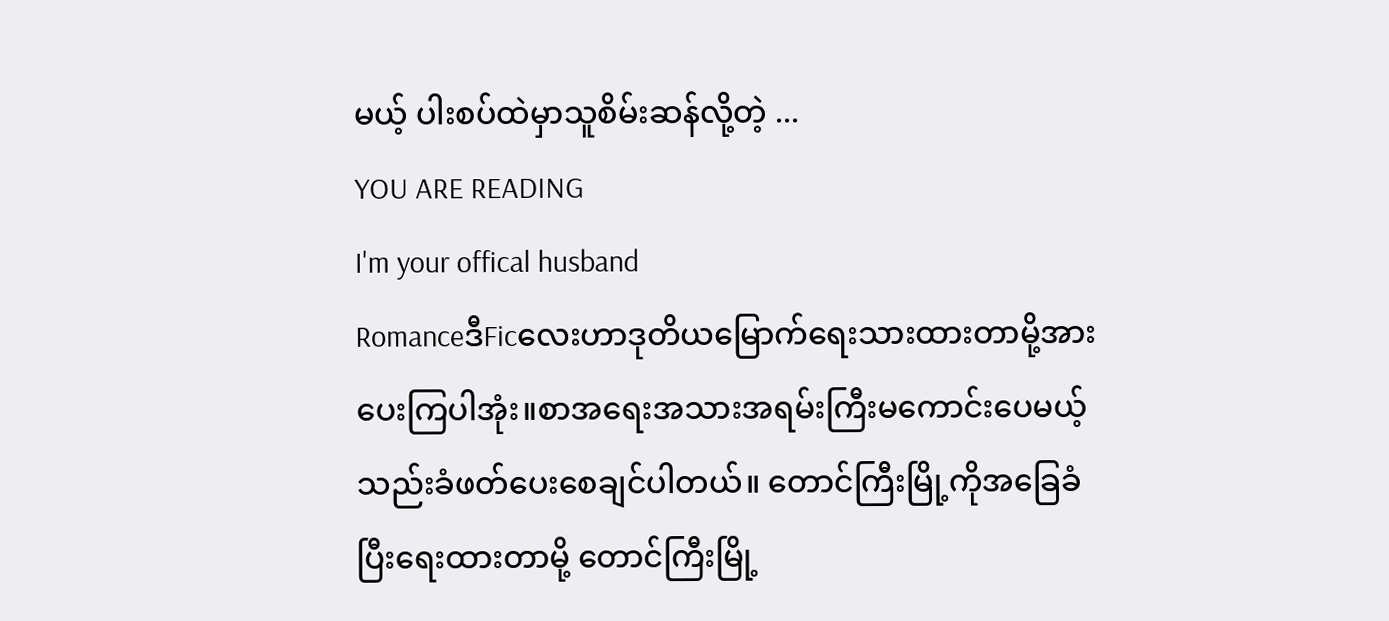မယ့် ပါးစပ်ထဲမှာသူစိမ်းဆန်လို့တဲ့ ...
YOU ARE READING
I'm your offical husband
RomanceဒီFicလေးဟာဒုတိယမြောက်ရေးသားထားတာမို့အားပေးကြပါအုံး။စာအရေးအသားအရမ်းကြီးမကောင်းပေမယ့်သည်းခံဖတ်ပေးစေချင်ပါတယ်။ တောင်ကြီးမြို့ကိုအခြေခံပြီးရေးထားတာမို့ တောင်ကြီးမြို့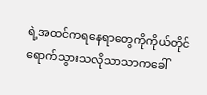ရဲ့အထင်ကရနေရာတွေကိုကိုယ်တိုင်ရောက်သွားသလိုသာသာကခေါ်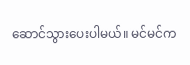ဆောင်သွားပေးပါမယ်။ မင်မင်က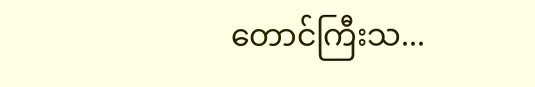တောင်ကြီးသ...